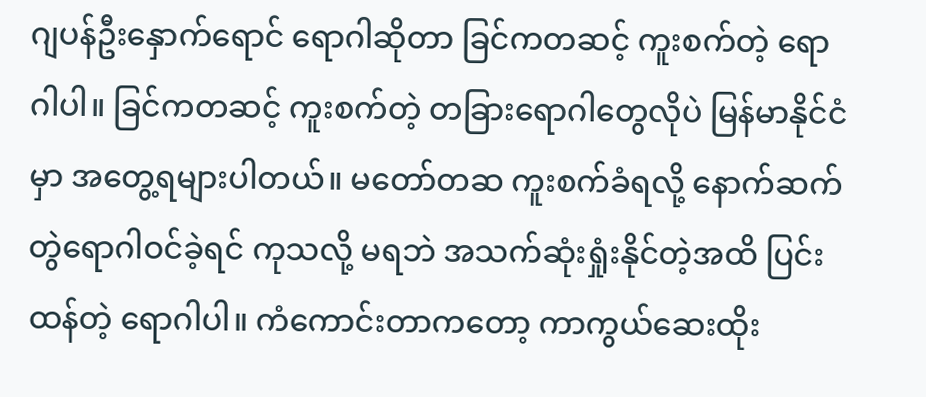ဂျပန်ဦးနှောက်ရောင် ရောဂါဆိုတာ ခြင်ကတဆင့် ကူးစက်တဲ့ ရောဂါပါ။ ခြင်ကတဆင့် ကူးစက်တဲ့ တခြားရောဂါတွေလိုပဲ မြန်မာနိုင်ငံမှာ အတွေ့ရများပါတယ်။ မတော်တဆ ကူးစက်ခံရလို့ နောက်ဆက်တွဲရောဂါဝင်ခဲ့ရင် ကုသလို့ မရဘဲ အသက်ဆုံးရှုံးနိုင်တဲ့အထိ ပြင်းထန်တဲ့ ရောဂါပါ။ ကံကောင်းတာကတော့ ကာကွယ်ဆေးထိုး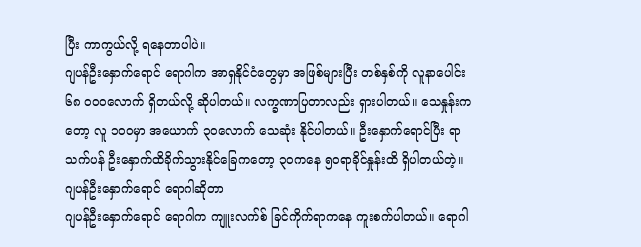ပြီး ကာကွယ်လို့ ရနေတာပါပဲ။
ဂျပန်ဦးနှောက်ရောင် ရောဂါက အာရှနိုင်ငံတွေမှာ အဖြစ်များပြီး တစ်နှစ်ကို လူနာပေါင်း ၆၈ ၀၀၀လောက် ရှိတယ်လို့ ဆိုပါတယ်။ လက္ခဏာပြတာလည်း ရှားပါတယ်။ သေနှုန်းကတော့ လူ ၁၀၀မှာ အယောက် ၃၀လောက် သေဆုံး နိုင်ပါတယ်။ ဦးနှောက်ရောင်ပြီး ရာသက်ပန် ဦးနှောက်ထိခိုက်သွားနိုင်ခြေကတော့ ၃၀ကနေ ၅၀ရာခိုင်နှုန်းထိ ရှိပါတယ်တဲ့။
ဂျပန်ဦးနှောက်ရောင် ရောဂါဆိုတာ
ဂျပန်ဦးနှောက်ရောင် ရောဂါက ကျူးလက်စ် ခြင်ကိုက်ရာကနေ ကူးစက်ပါတယ်။ ရောဂါ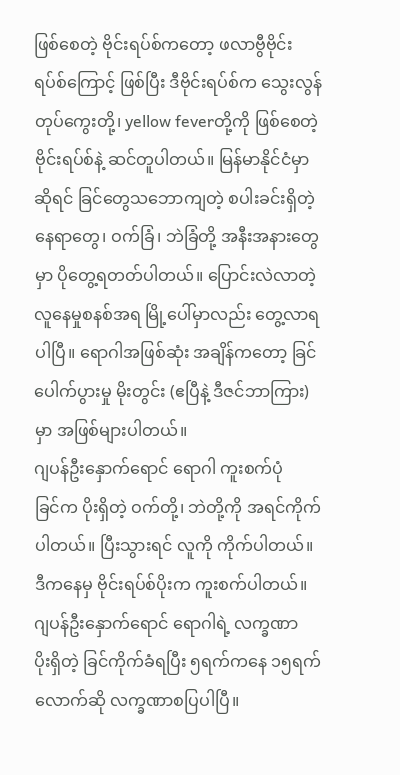ဖြစ်စေတဲ့ ဗိုင်းရပ်စ်ကတော့ ဖလာဗွီဗိုင်းရပ်စ်ကြောင့် ဖြစ်ပြီး ဒီဗိုင်းရပ်စ်က သွေးလွန်တုပ်ကွေးတို့၊ yellow feverတို့ကို ဖြစ်စေတဲ့ ဗိုင်းရပ်စ်နဲ့ ဆင်တူပါတယ်။ မြန်မာနိုင်ငံမှာဆိုရင် ခြင်တွေသဘောကျတဲ့ စပါးခင်းရှိတဲ့ နေရာတွေ၊ ဝက်ခြံ၊ ဘဲခြံတို့ အနီးအနားတွေမှာ ပိုတွေ့ရတတ်ပါတယ်။ ပြောင်းလဲလာတဲ့ လူနေမှုစနစ်အရ မြို့ပေါ်မှာလည်း တွေ့လာရပါပြီ။ ရောဂါအဖြစ်ဆုံး အချိန်ကတော့ ခြင်ပေါက်ပွားမှု မိုးတွင်း (ဧပြီနဲ့ ဒီဇင်ဘာကြား)မှာ အဖြစ်များပါတယ်။
ဂျပန်ဦးနှောက်ရောင် ရောဂါ ကူးစက်ပုံ
ခြင်က ပိုးရှိတဲ့ ဝက်တို့၊ ဘဲတို့ကို အရင်ကိုက်ပါတယ်။ ပြီးသွားရင် လူကို ကိုက်ပါတယ်။ ဒီကနေမှ ဗိုင်းရပ်စ်ပိုးက ကူးစက်ပါတယ်။
ဂျပန်ဦးနှောက်ရောင် ရောဂါရဲ့ လက္ခဏာ
ပိုးရှိတဲ့ ခြင်ကိုက်ခံရပြီး ၅ရက်ကနေ ၁၅ရက်လောက်ဆို လက္ခဏာစပြပါပြီ။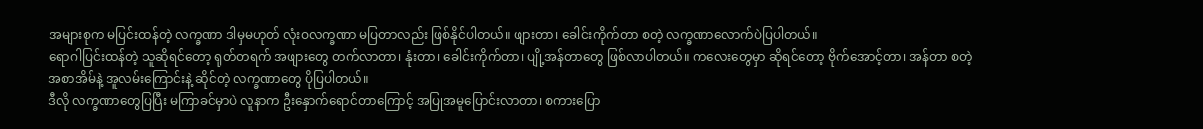အများစုက မပြင်းထန်တဲ့ လက္ခဏာ ဒါမှမဟုတ် လုံးဝလက္ခဏာ မပြတာလည်း ဖြစ်နိုင်ပါတယ်။ ဖျားတာ၊ ခေါင်းကိုက်တာ စတဲ့ လက္ခဏာလောက်ပဲပြပါတယ်။
ရောဂါပြင်းထန်တဲ့ သူဆိုရင်တော့ ရုတ်တရက် အဖျားတွေ တက်လာတာ၊ နုံးတာ၊ ခေါင်းကိုက်တာ၊ ပျို့အန်တာတွေ ဖြစ်လာပါတယ်။ ကလေးတွေမှာ ဆိုရင်တော့ ဗိုက်အောင့်တာ၊ အန်တာ စတဲ့ အစာအိမ်နဲ့ အူလမ်းကြောင်းနဲ့ ဆိုင်တဲ့ လက္ခဏာတွေ ပိုပြပါတယ်။
ဒီလို လက္ခဏာတွေပြပြီး မကြာခင်မှာပဲ လူနာက ဦးနှောက်ရောင်တာကြောင့် အပြုအမူပြောင်းလာတာ၊ စကားပြော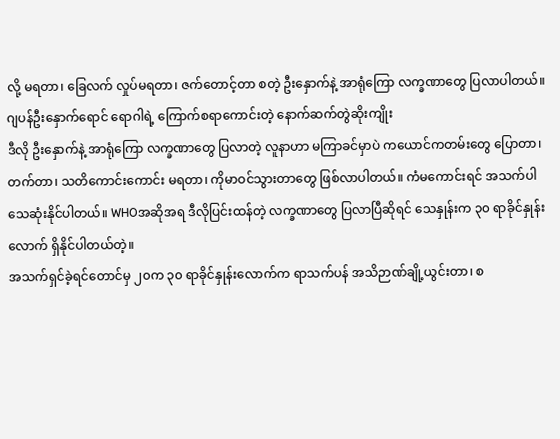လို့ မရတာ၊ ခြေလက် လှုပ်မရတာ၊ ဇက်တောင့်တာ စတဲ့ ဦးနှောက်နဲ့ အာရုံကြော လက္ခဏာတွေ ပြလာပါတယ်။
ဂျပန်ဦးနှောက်ရောင် ရောဂါရဲ့ ကြောက်စရာကောင်းတဲ့ နောက်ဆက်တွဲဆိုးကျိုး
ဒီလို ဦးနှောက်နဲ့ အာရုံကြော လက္ခဏာတွေ ပြလာတဲ့ လူနာဟာ မကြာခင်မှာပဲ ကယောင်ကတမ်းတွေ ပြောတာ၊ တက်တာ၊ သတိကောင်းကောင်း မရတာ၊ ကိုမာဝင်သွားတာတွေ ဖြစ်လာပါတယ်။ ကံမကောင်းရင် အသက်ပါ သေဆုံးနိုင်ပါတယ်။ WHOအဆိုအရ ဒီလိုပြင်းထန်တဲ့ လက္ခဏာတွေ ပြလာပြီဆိုရင် သေနှုန်းက ၃၀ ရာခိုင်နှုန်းလောက် ရှိနိုင်ပါတယ်တဲ့။
အသက်ရှင်ခဲ့ရင်တောင်မှ ၂၀က ၃၀ ရာခိုင်နှုန်းလောက်က ရာသက်ပန် အသိဉာဏ်ချို့ယွင်းတာ၊ စ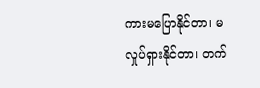ကားမပြောနိုင်တာ၊ မလှုပ်ရှားနိုင်တာ၊ တက်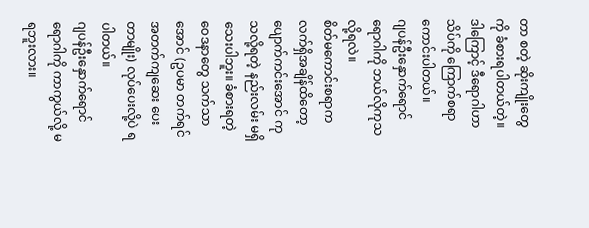တာ စတဲ့ ဆိုးကျိုးတွေကို ခံစားရပါတယ်တဲ့။ ဒါကြောင့် ဒီရောဂါဟာ သိပ်ကို ကြောက်စရာ ကောင်းပါတယ်။
ဂျပန်ဦးနှောက်ရောင် ရောဂါကို ဘယ်လိုကုသလို့ရလဲ။
စိတ်မကောင်းစရာက လက်ရှိအချိန်ထိတော့ ပျောက်ကင်းအောင် ကုသလို့ရတဲ့ နည်းလမ်း မရှိသေးပါဘူး။ ခံစားရတဲ့ ဝေဒနာတွေ သက်သာအောင် (ဥပမာ တက်ရင် အတက်ကျဆေး ပေးတာမျိုး) လုပ်ပေးလို့ပဲ ရပါတယ်။
ဂျပန်ဦးနှောက်ရောင် ရောဂါကို ကာကွယ်လို့ မရဘူးလား။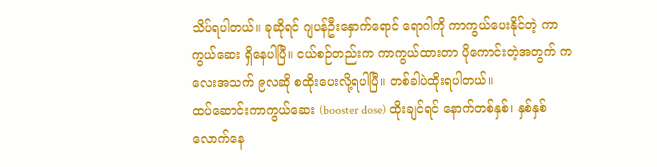သိပ်ရပါတယ်။ ခုဆိုရင် ဂျပန်ဦးနှောက်ရောင် ရောဂါကို ကာကွယ်ပေးနိုင်တဲ့ ကာကွယ်ဆေး ရှိနေပါပြီ။ ငယ်စဉ်တည်းက ကာကွယ်ထားတာ ပိုကောင်းတဲ့အတွက် ကလေးအသက် ၉လဆို စထိုးပေးလို့ရပါပြီ။ တစ်ခါပဲထိုးရပါတယ်။
ထပ်ဆောင်းကာကွယ်ဆေး (booster dose) ထိုးချင်ရင် နောက်တစ်နှစ်၊ နှစ်နှစ်လောက်နေ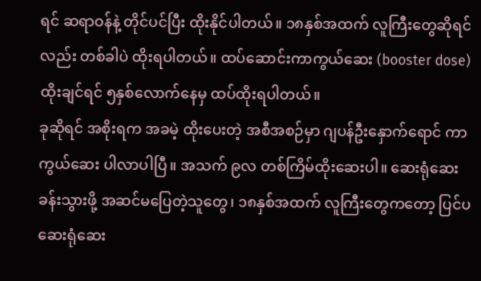ရင် ဆရာဝန်နဲ့ တိုင်ပင်ပြီး ထိုးနိုင်ပါတယ်။ ၁၈နှစ်အထက် လူကြီးတွေဆိုရင်လည်း တစ်ခါပဲ ထိုးရပါတယ်။ ထပ်ဆောင်းကာကွယ်ဆေး (booster dose) ထိုးချင်ရင် ၅နှစ်လောက်နေမှ ထပ်ထိုးရပါတယ်။
ခုဆိုရင် အစိုးရက အခမဲ့ ထိုးပေးတဲ့ အစီအစဉ်မှာ ဂျပန်ဦးနှောက်ရောင် ကာကွယ်ဆေး ပါလာပါပြီ။ အသက် ၉လ တစ်ကြိမ်ထိုးဆေးပါ။ ဆေးရုံဆေးခန်းသွားဖို့ အဆင်မပြေတဲ့သူတွေ၊ ၁၈နှစ်အထက် လူကြီးတွေကတော့ ပြင်ပဆေးရုံဆေး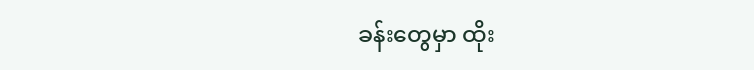ခန်းတွေမှာ ထိုး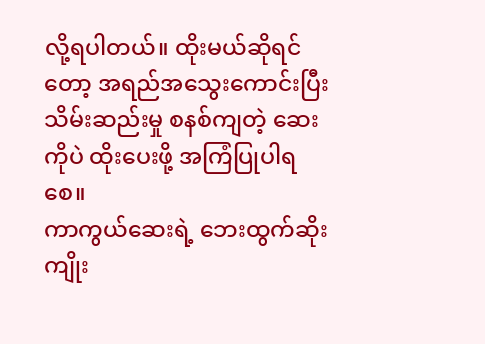လို့ရပါတယ်။ ထိုးမယ်ဆိုရင်တော့ အရည်အသွေးကောင်းပြီး သိမ်းဆည်းမှု စနစ်ကျတဲ့ ဆေးကိုပဲ ထိုးပေးဖို့ အကြံပြုပါရစေ။
ကာကွယ်ဆေးရဲ့ ဘေးထွက်ဆိုးကျိုး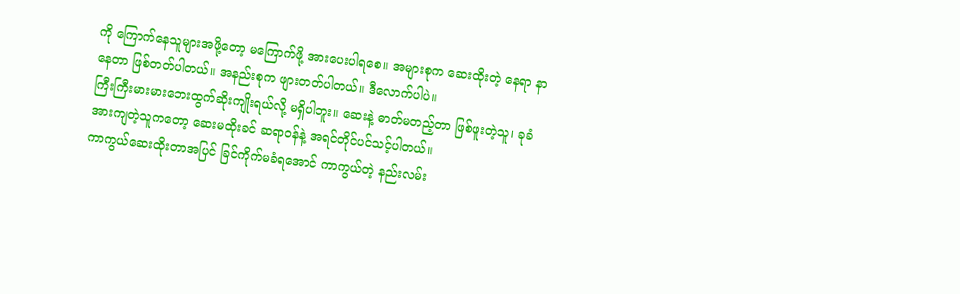ကို ကြောက်နေသူများအဖို့တော့ မကြောက်ဖို့ အားပေးပါရစေ။ အများစုက ဆေးထိုးတဲ့ နေရာ နာနေတာ ဖြစ်တတ်ပါတယ်။ အနည်းစုက ဖျားတတ်ပါတယ်။ ဒီလောက်ပါပဲ။
ကြီးကြီးမားမားဘေးထွက်ဆိုးကျိုးရယ်လို့ မရှိပါဘူး။ ဆေးနဲ့ ဓာတ်မတည့်တာ ဖြစ်ဖူးတဲ့သူ၊ ခုခံအားကျတဲ့သူကတော့ ဆေးမထိုးခင် ဆရာဝန်နဲ့ အရင်တိုင်ပင်သင့်ပါတယ်။
ကာကွယ်ဆေးထိုးတာအပြင် ခြင်ကိုက်မခံရအောင် ကာကွယ်တဲ့ နည်းလမ်း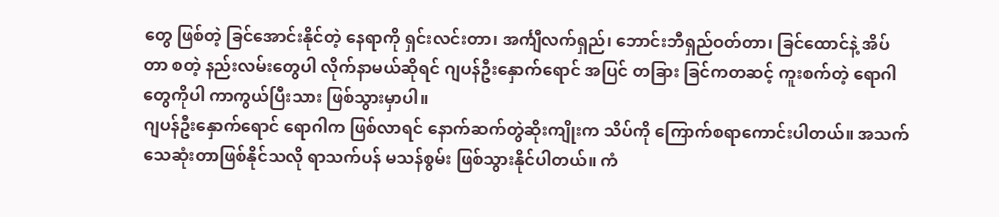တွေ ဖြစ်တဲ့ ခြင်အောင်းနိုင်တဲ့ နေရာကို ရှင်းလင်းတာ၊ အင်္ကျီလက်ရှည်၊ ဘောင်းဘီရှည်ဝတ်တာ၊ ခြင်ထောင်နဲ့ အိပ်တာ စတဲ့ နည်းလမ်းတွေပါ လိုက်နာမယ်ဆိုရင် ဂျပန်ဦးနှောက်ရောင် အပြင် တခြား ခြင်ကတဆင့် ကူးစက်တဲ့ ရောဂါတွေကိုပါ ကာကွယ်ပြီးသား ဖြစ်သွားမှာပါ။
ဂျပန်ဦးနှောက်ရောင် ရောဂါက ဖြစ်လာရင် နောက်ဆက်တွဲဆိုးကျိုးက သိပ်ကို ကြောက်စရာကောင်းပါတယ်။ အသက်သေဆုံးတာဖြစ်နိုင်သလို ရာသက်ပန် မသန်စွမ်း ဖြစ်သွားနိုင်ပါတယ်။ ကံ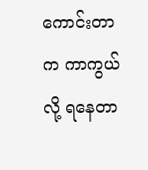ကောင်းတာက ကာကွယ်လို့ ရနေတာ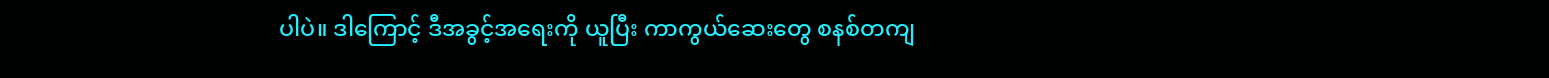ပါပဲ။ ဒါကြောင့် ဒီအခွင့်အရေးကို ယူပြီး ကာကွယ်ဆေးတွေ စနစ်တကျ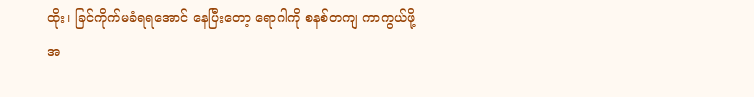ထိုး၊ ခြင်ကိုက်မခံရရအောင် နေပြီးတော့ ရောဂါကို စနစ်တကျ ကာကွယ်ဖို့ အ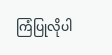ကြံပြုလိုပါ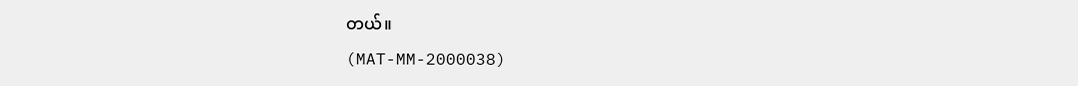တယ်။
(MAT-MM-2000038)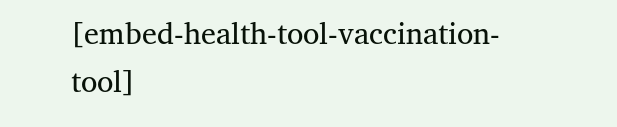[embed-health-tool-vaccination-tool]